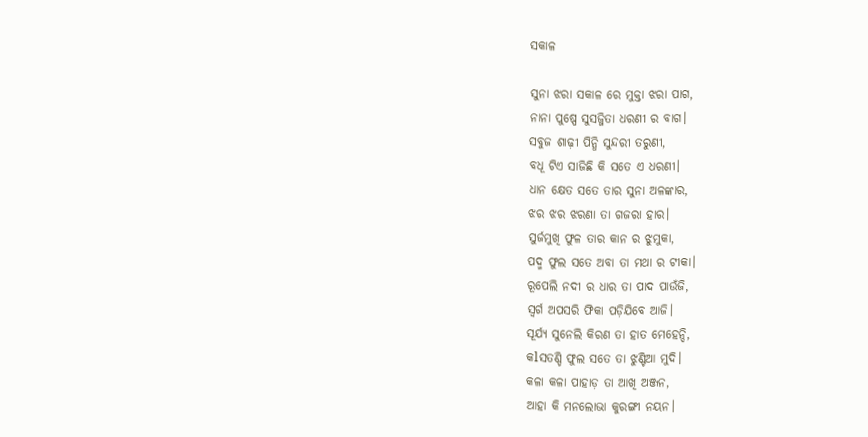ସକାଳ

ସୁନା ଝରା ସକାଳ ରେ ମୁକ୍ତା ଝରା ପାଗ,
ନାନା ପୁଷ୍ପେ ସୁସଜ୍ଜିତା ଧରଣୀ ର ବାଗ।
ସବୁଜ ଶାଢ଼ୀ ପିନ୍ଧି ସୁନ୍ଦରୀ ତରୁଣୀ,
ବଧୂ ଟିଏ ସାଜିଛି କି ସତେ ଏ ଧରଣୀ।
ଧାନ କ୍ଷେତ ସତେ ତାର ସୁନା ଅଳଙ୍କାର,
ଝର ଝର ଝରଣା ତା ଗଜରା ହାର।
ସୁର୍ଜମୁଖି ଫୁଳ ତାର କାନ ର ଝୁମୁକା,
ପଦ୍ମ ଫୁଲ ସତେ ଅବା ତା ମଥା ର ଟୀକା।
ରୂପେଲି ନଦୀ ର ଧାର ତା ପାଦ ପାଉଁଜି,
ସ୍ଵର୍ଗ ଅପସରି ଫିକା ପଡ଼ିଯିବେ ଆଜି।
ସୂର୍ଯ୍ୟ ସୁନେଲି କିରଣ ତା ହାତ ମେହେନ୍ଦି,
କlସତଣ୍ଡି ଫୁଲ ସତେ ତା ଝୁଣ୍ଟିଆ ମୁଦି।
କଳା କଳା ପାହାଡ଼ ତା ଆଖି ଅଞ୍ଜନ,
ଆହା କି ମନଲୋଭା କୁରଙ୍ଗୀ ନୟନ।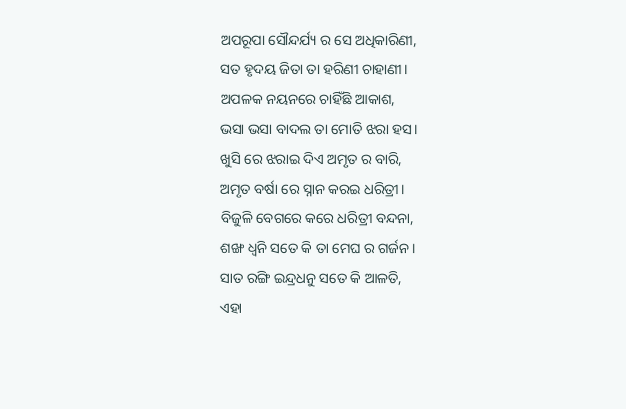ଅପରୂପା ସୌନ୍ଦର୍ଯ୍ୟ ର ସେ ଅଧିକାରିଣୀ,
ସତ ହୃଦୟ ଜିତା ତା ହରିଣୀ ଚାହାଣୀ।
ଅପଳକ ନୟନରେ ଚାହିଁଛି ଆକାଶ,
ଭସା ଭସା ବାଦଲ ତା ମୋତି ଝରା ହସ।
ଖୁସି ରେ ଝରାଇ ଦିଏ ଅମୃତ ର ବାରି,
ଅମୃତ ବର୍ଷା ରେ ସ୍ନାନ କରଇ ଧରିତ୍ରୀ।
ବିଜୁଳି ବେଗରେ କରେ ଧରିତ୍ରୀ ବନ୍ଦନା,
ଶଙ୍ଖ ଧ୍ବନି ସତେ କି ତା ମେଘ ର ଗର୍ଜନ।
ସାତ ରଙ୍ଗି ଇନ୍ଦ୍ରଧନୁ ସତେ କି ଆଳତି,
ଏହା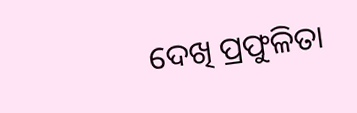ଦେଖି ପ୍ରଫୁଳିତା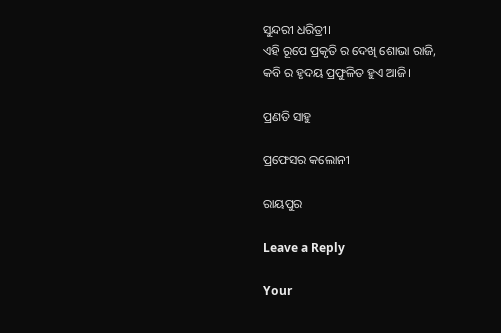ସୁନ୍ଦରୀ ଧରିତ୍ରୀ।
ଏହି ରୂପେ ପ୍ରକୃତି ର ଦେଖି ଶୋଭା ରାଜି,
କବି ର ହୃଦୟ ପ୍ରଫୁଳିତ ହୁଏ ଆଜି।

ପ୍ରଣତି ସାହୁ

ପ୍ରଫେସର କଲୋନୀ

ରାୟପୁର

Leave a Reply

Your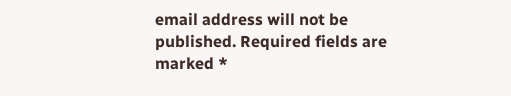email address will not be published. Required fields are marked *